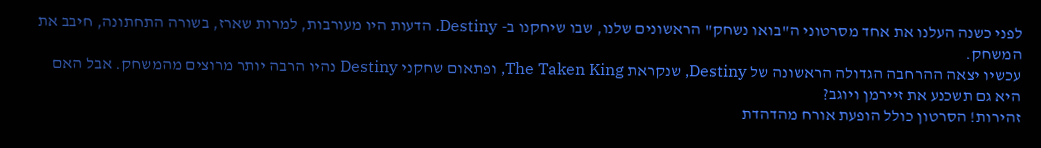לפני כשנה העלנו את אחד מסרטוני ה"בואו נשחק" הראשונים שלנו, שבו שיחקנו ב- Destiny. הדעות היו מעורבות, למרות שארז, בשורה התחתונה, חיבב את המשחק.
עכשיו יצאה ההרחבה הגדולה הראשונה של Destiny, שנקראת The Taken King, ופתאום שחקני Destiny נהיו הרבה יותר מרוצים מהמשחק. אבל האם היא גם תשכנע את זיירמן ויוגב?
זהירות! הסרטון כולל הופעת אורח מהדהדת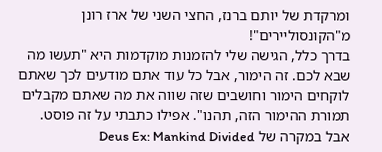ומרקדת של יותם ברנז, החצי השני של ארז רונן מ"הקונסוליירים"!
בדרך כלל, הגישה שלי להזמנות מוקדמות היא "תעשו מה שבא לכם. זה הימור, אבל כל עוד אתם מודעים לכך שאתם לוקחים הימור וחושבים שזה שווה את מה שאתם מקבלים תמורת ההימור הזה, תהנו". אפילו כתבתי על זה פוסט. אבל במקרה של Deus Ex: Mankind Divided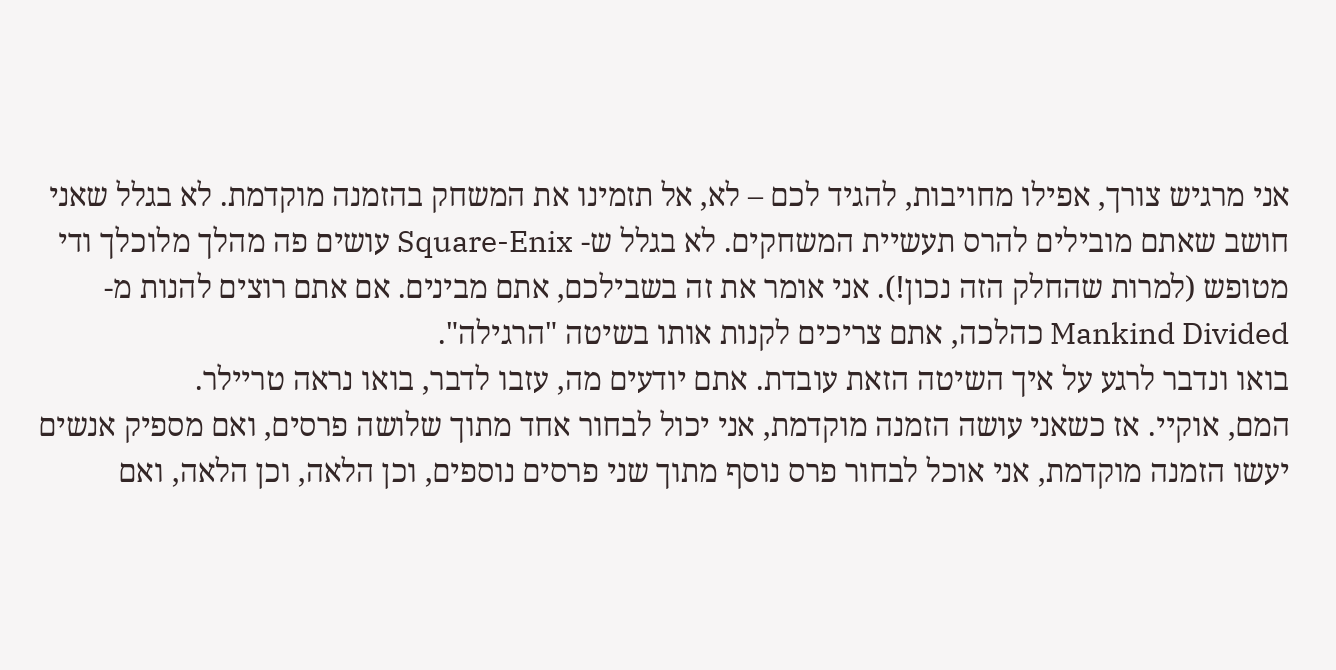אני מרגיש צורך, אפילו מחויבות, להגיד לכם – לא, אל תזמינו את המשחק בהזמנה מוקדמת. לא בגלל שאני חושב שאתם מובילים להרס תעשיית המשחקים. לא בגלל ש- Square-Enix עושים פה מהלך מלוכלך ודי מטופש (למרות שהחלק הזה נכון!). אני אומר את זה בשבילכם, אתם מבינים. אם אתם רוצים להנות מ- Mankind Divided כהלכה, אתם צריכים לקנות אותו בשיטה "הרגילה".
בואו ונדבר לרגע על איך השיטה הזאת עובדת. אתם יודעים מה, עזבו לדבר, בואו נראה טריילר.
המם, אוקיי. אז כשאני עושה הזמנה מוקדמת, אני יכול לבחור אחד מתוך שלושה פרסים, ואם מספיק אנשים יעשו הזמנה מוקדמת, אני אוכל לבחור פרס נוסף מתוך שני פרסים נוספים, וכן הלאה, וכן הלאה, ואם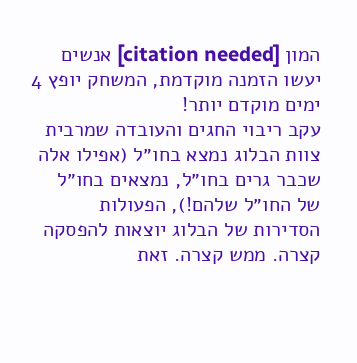המון [citation needed] אנשים יעשו הזמנה מוקדמת, המשחק יופץ 4 ימים מוקדם יותר!
עקב ריבוי החגים והעובדה שמרבית צוות הבלוג נמצא בחו״ל (אפילו אלה שכבר גרים בחו״ל, נמצאים בחו״ל של החו״ל שלהם!), הפעולות הסדירות של הבלוג יוצאות להפסקה קצרה. ממש קצרה. זאת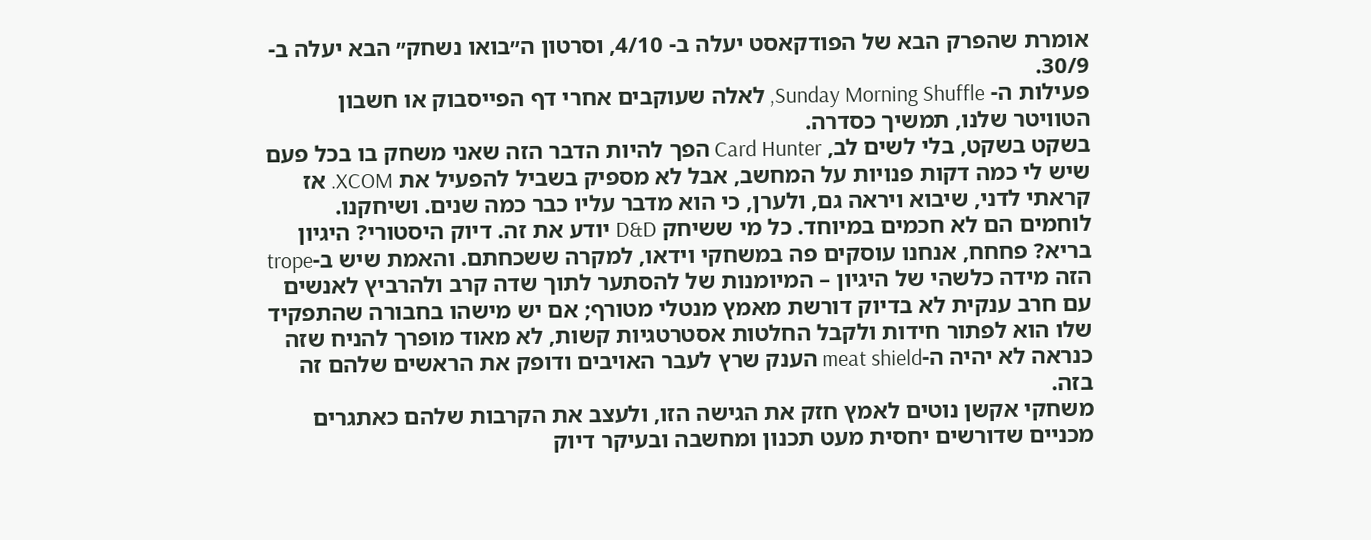אומרת שהפרק הבא של הפודקאסט יעלה ב- 4/10, וסרטון ה״בואו נשחק״ הבא יעלה ב- 30/9.
פעילות ה- Sunday Morning Shuffle, לאלה שעוקבים אחרי דף הפייסבוק או חשבון הטוויטר שלנו, תמשיך כסדרה.
בשקט בשקט, בלי לשים לב, Card Hunter הפך להיות הדבר הזה שאני משחק בו בכל פעם שיש לי כמה דקות פנויות על המחשב, אבל לא מספיק בשביל להפעיל את XCOM. אז קראתי לדני, שיבוא ויראה גם, ולערן, כי הוא מדבר עליו כבר כמה שנים. ושיחקנו.
לוחמים הם לא חכמים במיוחד. כל מי ששיחק D&D יודע את זה. דיוק היסטורי? היגיון בריא? פחחח, אנחנו עוסקים פה במשחקי וידאו, למקרה ששכחתם. והאמת שיש ב-trope הזה מידה כלשהי של היגיון – המיומנות של להסתער לתוך שדה קרב ולהרביץ לאנשים עם חרב ענקית לא בדיוק דורשת מאמץ מנטלי מטורף; אם יש מישהו בחבורה שהתפקיד שלו הוא לפתור חידות ולקבל החלטות אסטרטגיות קשות, לא מאוד מופרך להניח שזה כנראה לא יהיה ה-meat shield הענק שרץ לעבר האויבים ודופק את הראשים שלהם זה בזה.
משחקי אקשן נוטים לאמץ חזק את הגישה הזו, ולעצב את הקרבות שלהם כאתגרים מכניים שדורשים יחסית מעט תכנון ומחשבה ובעיקר דיוק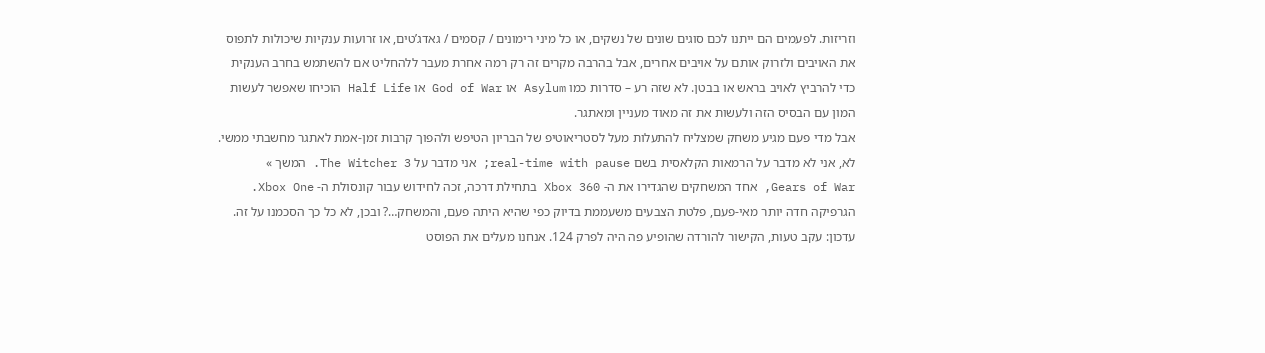וזריזות. לפעמים הם ייתנו לכם סוגים שונים של נשקים, או כל מיני רימונים / קסמים / גאדג’טים, או זרועות ענקיות שיכולות לתפוס את האויבים ולזרוק אותם על אויבים אחרים, אבל בהרבה מקרים זה רק רמה אחרת מעבר ללהחליט אם להשתמש בחרב הענקית כדי להרביץ לאויב בראש או בבטן. לא שזה רע – סדרות כמו Asylum או God of War או Half Life הוכיחו שאפשר לעשות המון עם הבסיס הזה ולעשות את זה מאוד מעניין ומאתגר.
אבל מדי פעם מגיע משחק שמצליח להתעלות מעל לסטריאוטיפ של הבריון הטיפש ולהפוך קרבות זמן-אמת לאתגר מחשבתי ממשי. לא, אני לא מדבר על הרמאות הקלאסית בשם real-time with pause; אני מדבר על The Witcher 3. המשך »
Gears of War, אחד המשחקים שהגדירו את ה- Xbox 360 בתחילת דרכה, זכה לחידוש עבור קונסולת ה- Xbox One. הגרפיקה חדה יותר מאי-פעם, פלטת הצבעים משעממת בדיוק כפי שהיא היתה פעם, והמשחק…? ובכן, לא כל כך הסכמנו על זה.
עדכון: עקב טעות, הקישור להורדה שהופיע פה היה לפרק 124. אנחנו מעלים את הפוסט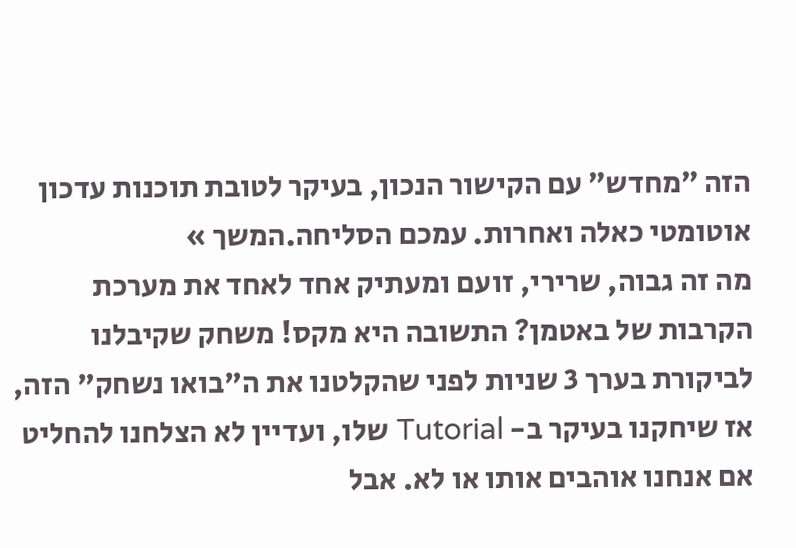הזה ״מחדש״ עם הקישור הנכון, בעיקר לטובת תוכנות עדכון אוטומטי כאלה ואחרות. עמכם הסליחה.המשך »
מה זה גבוה, שרירי, זועם ומעתיק אחד לאחד את מערכת הקרבות של באטמן? התשובה היא מקס! משחק שקיבלנו לביקורת בערך 3 שניות לפני שהקלטנו את ה"בואו נשחק" הזה, אז שיחקנו בעיקר ב- Tutorial שלו, ועדיין לא הצלחנו להחליט אם אנחנו אוהבים אותו או לא. אבל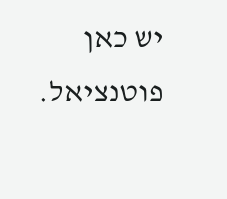יש כאן פוטנציאל.